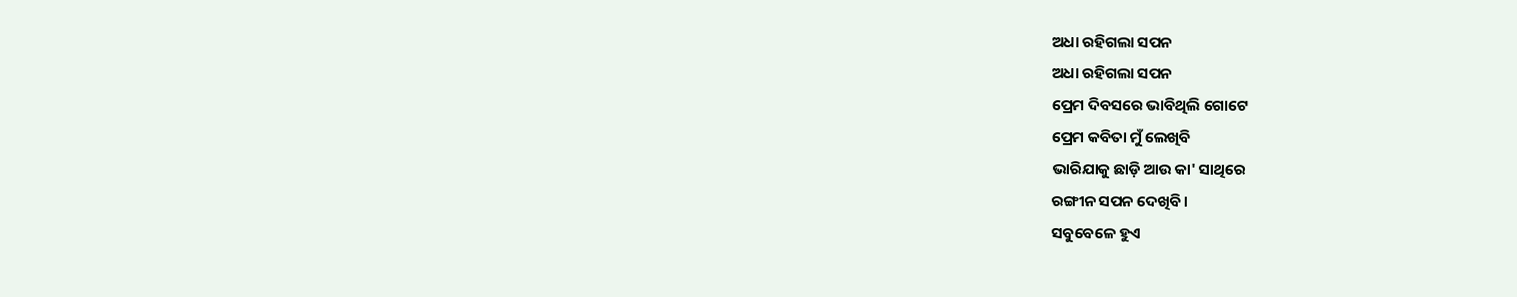ଅଧା ରହିଗଲା ସପନ
ଅଧା ରହିଗଲା ସପନ
ପ୍ରେମ ଦିବସରେ ଭାବିଥିଲି ଗୋଟେ
ପ୍ରେମ କବିତା ମୁଁ ଲେଖିବି
ଭାରିଯାକୁ ଛାଡ଼ି ଆଉ କା' ସାଥିରେ
ରଙ୍ଗୀନ ସପନ ଦେଖିବି ।
ସବୁବେଳେ ହୁଏ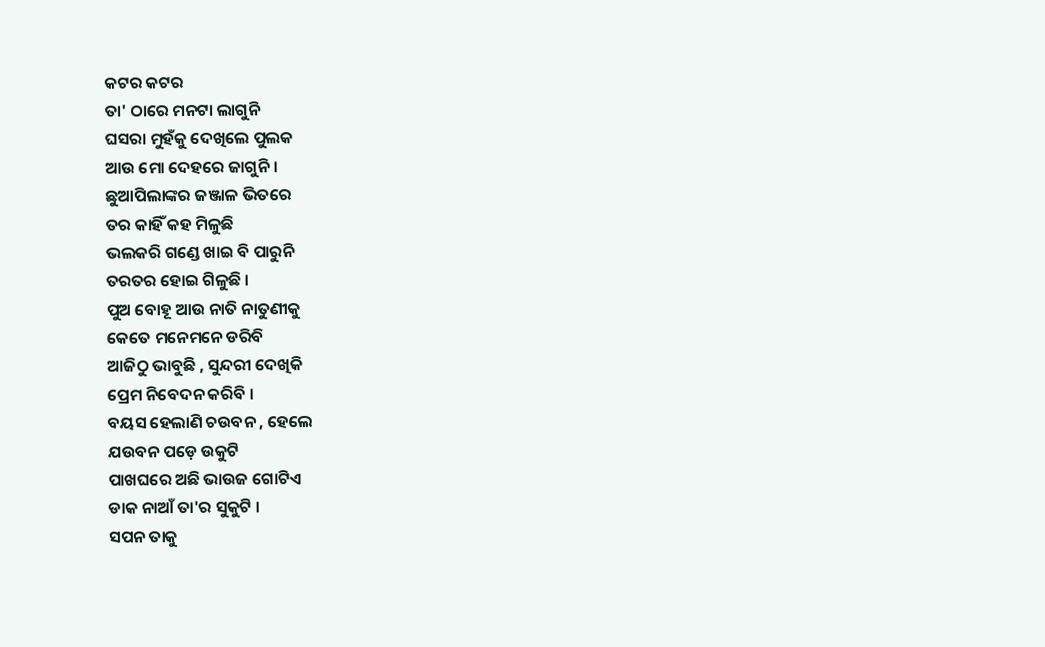କଟର କଟର
ତା' ଠାରେ ମନଟା ଲାଗୁନି
ଘସରା ମୁହଁକୁ ଦେଖିଲେ ପୁଲକ
ଆଉ ମୋ ଦେହରେ ଜାଗୁନି ।
ଛୁଆପିଲାଙ୍କର ଜଞ୍ଜାଳ ଭିତରେ
ତର କାହିଁ କହ ମିଳୁଛି
ଭଲକରି ଗଣ୍ଡେ ଖାଇ ବି ପାରୁନି
ତରତର ହୋଇ ଗିଳୁଛି ।
ପୁଅ ବୋହୂ ଆଉ ନାତି ନାତୁଣୀକୁ
କେତେ ମନେମନେ ଡରିବି
ଆଜିଠୁ ଭାବୁଛି , ସୁନ୍ଦରୀ ଦେଖିକି
ପ୍ରେମ ନିବେଦନ କରିବି ।
ବୟସ ହେଲାଣି ଚଉବନ , ହେଲେ
ଯଉବନ ପଡ଼େ ଉକୁଟି
ପାଖଘରେ ଅଛି ଭାଉଜ ଗୋଟିଏ
ଡାକ ନାଆଁ ତା'ର ସୁକୁଟି ।
ସପନ ତାକୁ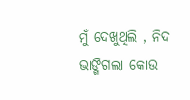ମୁଁ ଦେଖୁଥିଲି , ନିଦ
ଭାଙ୍ଗିଗଲା କୋଉ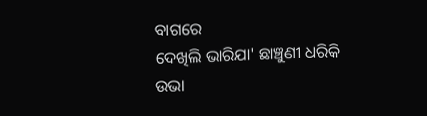ବାଗରେ
ଦେଖିଲି ଭାରିଯା' ଛାଞ୍ଚୁଣୀ ଧରିକି
ଉଭା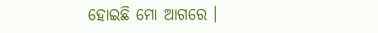ହୋଇଛି ମୋ ଆଗରେ ।